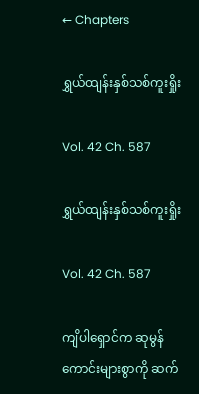← Chapters

ရွှယ်ထျန်းနှစ်သစ်ကူးရှိုး

Vol. 42 Ch. 587

ရွှယ်ထျန်းနှစ်သစ်ကူးရှိုး

Vol. 42 Ch. 587

ကျိပါရှောင်က ဆုမွန်ကောင်းများစွာကို ဆက်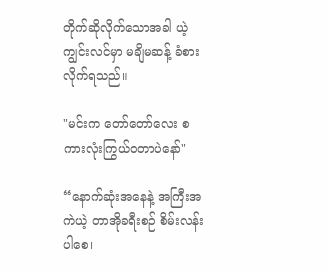တိုက်ဆိုလိုက်သောအခါ ယဲ့ကျွင်းလင်မှာ မချိမဆန့် ခံစားလိုက်ရသည်။

"မင်းက တော်တော်လေး စကားလုံးကြွယ်ဝတာပဲနော်"

“နောက်ဆုံးအနေနဲ့ အကြီးအကဲယဲ့ တာအိုခရီးစဉ် စိမ်းလန်းပါစေ၊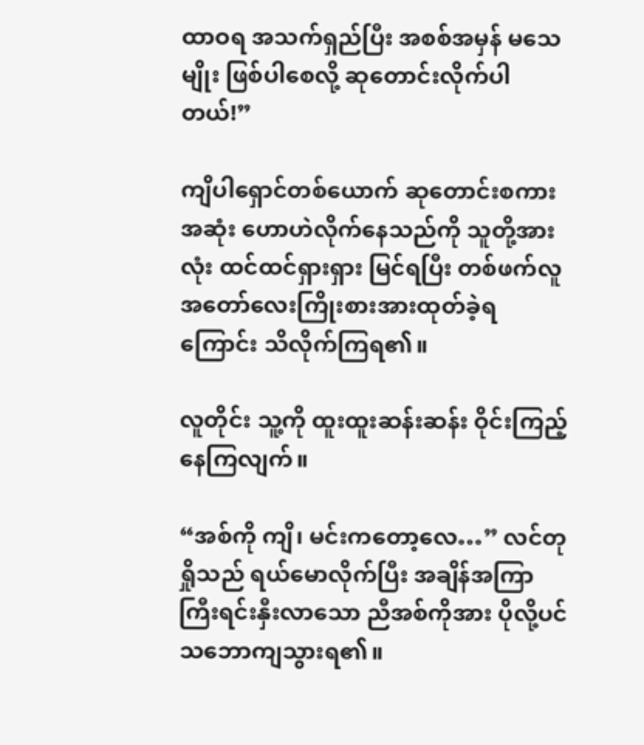ထာဝရ အသက်ရှည်ပြီး အစစ်အမှန် မသေမျိုး ဖြစ်ပါစေလို့ ဆုတောင်းလိုက်ပါတယ်!”

ကျိပါရှောင်တစ်ယောက် ဆုတောင်းစကားအဆုံး ‌ဟောဟဲလိုက်နေသည်ကို သူတို့အားလုံး ထင်ထင်ရှားရှား မြင်ရပြီး တစ်ဖက်လူ အတော်လေးကြိုးစားအားထုတ်ခဲ့ရကြောင်း သိလိုက်ကြရ၏။

လူတိုင်း သူ့ကို ထူးထူးဆန်းဆန်း ဝိုင်းကြည့်နေကြလျက်။

“အစ်ကို ကျိ၊ မင်းကတော့လေ…” လင်တုရှိုသည် ရယ်မောလိုက်ပြီး အချိန်အကြာကြီးရင်းနှီးလာသော ညီအစ်ကိုအား ပိုလို့ပင်သဘောကျသွားရ၏။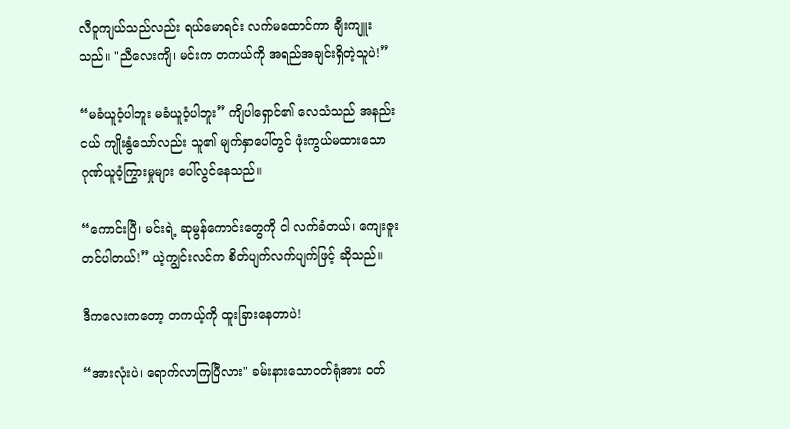လီဝူကျယ်သည်လည်း ရယ်မောရင်း လက်မထောင်ကာ ချီးကျူးသည်။ "ညီလေးကျိ၊ မင်းက တကယ်ကို အရည်အချင်းရှိတဲ့သူပဲ!”

“မခံယူဝံ့ပါဘူး မခံယူဝံ့ပါဘူး” ကျိပါရှောင်၏ လေသံသည် အနည်းငယ် ကျိုးနွံသော်လည်း သူ၏ မျက်နှာပေါ်တွင် ဖုံးကွယ်မထားသော ဂုဏ်ယူဝံ့ကြွားမှုများ ပေါ်လွင်နေသည်။

“ကောင်းပြီ၊ မင်းရဲ့ ဆုမွန်ကောင်းတွေကို ငါ လက်ခံတယ်၊ ကျေးဇူးတင်ပါတယ်!” ယဲ့ကျွင်းလင်က စိတ်ပျက်လက်ပျက်ဖြင့် ဆိုသည်။

ဒီကလေးကတော့ တကယ့်ကို ထူးခြားနေတာပဲ!

“အားလုံးပဲ၊ ရောက်လာကြပြီလား" ခမ်းနားသောဝတ်ရုံအား ဝတ်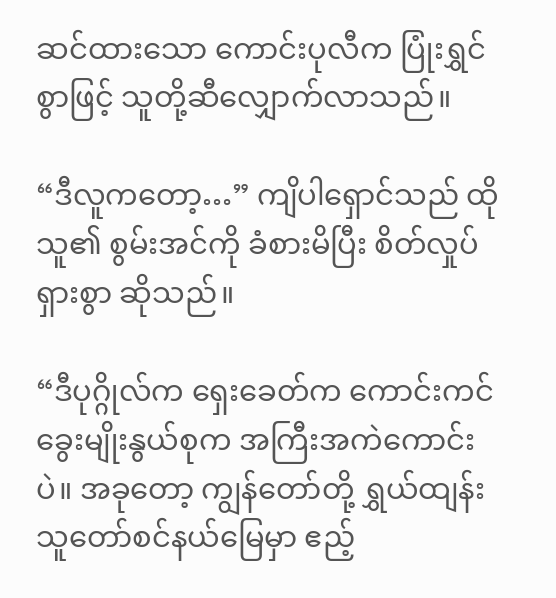ဆင်ထားသော ကောင်းပုလီက ပြုံးရွှင်စွာဖြင့် သူတို့ဆီလျှောက်လာသည်။

“ဒီလူကတော့…” ကျိပါရှောင်သည် ထိုသူ၏ စွမ်းအင်ကို ခံစားမိပြီး စိတ်လှုပ်ရှားစွာ ဆိုသည်။

“ဒီပုဂ္ဂိုလ်က ရှေးခေတ်က ကောင်းကင်ခွေးမျိုးနွယ်စုက အကြီးအကဲကောင်းပဲ။ အခုတော့ ကျွန်တော်တို့ ရွှယ်ထျန်း သူတော်စင်နယ်မြေမှာ ဧည့်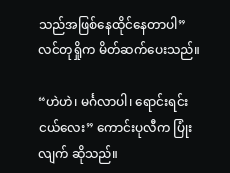သည်အဖြစ်နေထိုင်နေတာပါ” လင်တုရှိုက မိတ်ဆက်ပေးသည်။

“ဟဲဟဲ၊ မင်္ဂလာပါ၊ ရောင်းရင်းငယ်လေး” ကောင်းပုလီက ပြုံးလျက် ဆိုသည်။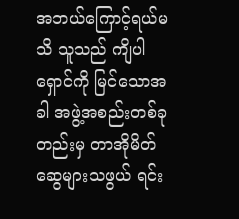အဘယ်ကြောင့်ရယ်မသိ သူသည် ကျိပါရှောင်ကို မြင်သောအခါ အဖွဲ့အစည်းတစ်ခုတည်းမှ တာအိုမိတ်ဆွေများသဖွယ် ရင်း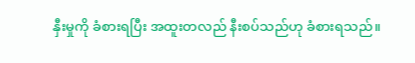နှီးမှုကို ခံစားရပြီး အထူးတလည် နီးစပ်သည်ဟု ခံစားရသည်။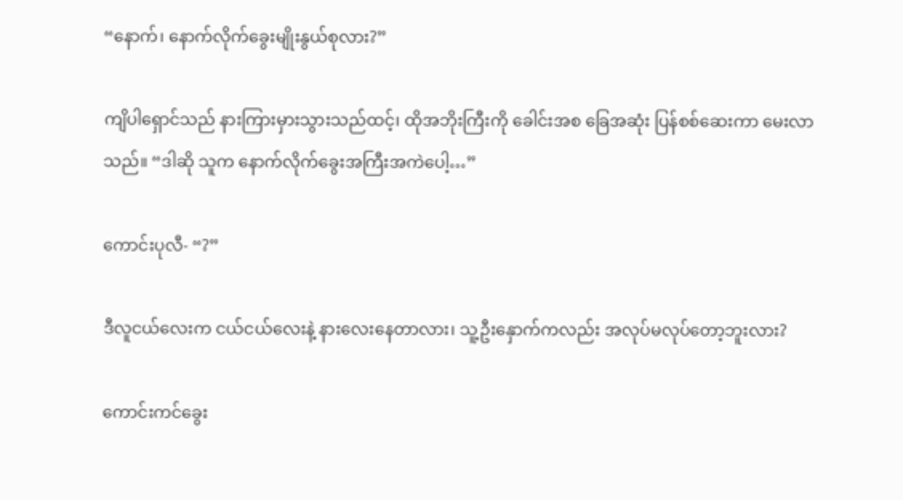“နောက်၊ နောက်လိုက်ခွေးမျိုးနွယ်စုလား?”

ကျိပါရှောင်သည် နားကြားမှားသွားသည်ထင့်၊ ထိုအဘိုးကြီးကို ခေါင်းအစ ခြေအဆုံး ပြန်စစ်ဆေးကာ မေးလာသည်။ “ဒါဆို သူက နောက်လိုက်ခွေးအကြီးအကဲပေါ့…”

ကောင်းပုလီ- “?”

ဒီလူငယ်လေးက ငယ်ငယ်လေးနဲ့ နားလေးနေတာလား၊ သူ့ဦးနှောက်ကလည်း အလုပ်မလုပ်တော့ဘူးလား?

ကောင်းကင်ခွေး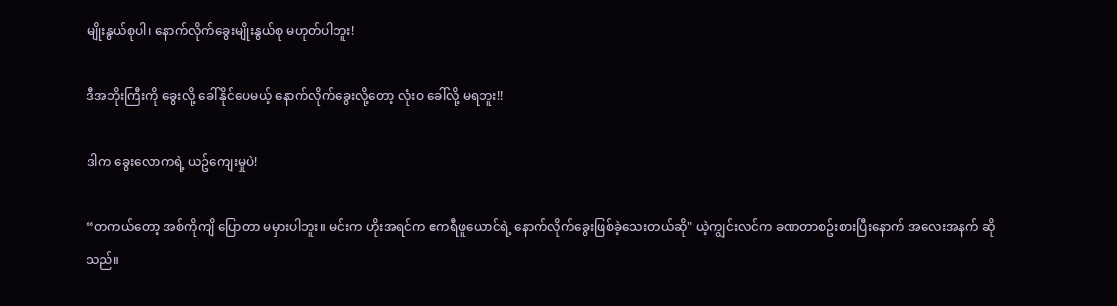မျိုးနွယ်စုပါ၊ နောက်လိုက်ခွေးမျိုးနွယ်စု မဟုတ်ပါဘူး!

ဒီအဘိုးကြီးကို ခွေးလို့ ခေါ်နိုင်ပေမယ့် နောက်လိုက်ခွေးလို့တော့ လုံးဝ ခေါ်လို့ မရဘူး!!

ဒါက ခွေးလောကရဲ့ ယဥ်ကျေးမှုပဲ!

“တကယ်တော့ အစ်ကိုကျိ ပြောတာ မမှားပါဘူး။ မင်းက ဟိုးအရင်က ဧကရီဖူယောင်ရဲ့ နောက်လိုက်ခွေးဖြစ်ခဲ့သေးတယ်ဆို" ယဲ့ကျွင်းလင်က ခဏတာစဥ်းစားပြီးနောက် အလေးအနက် ဆိုသည်။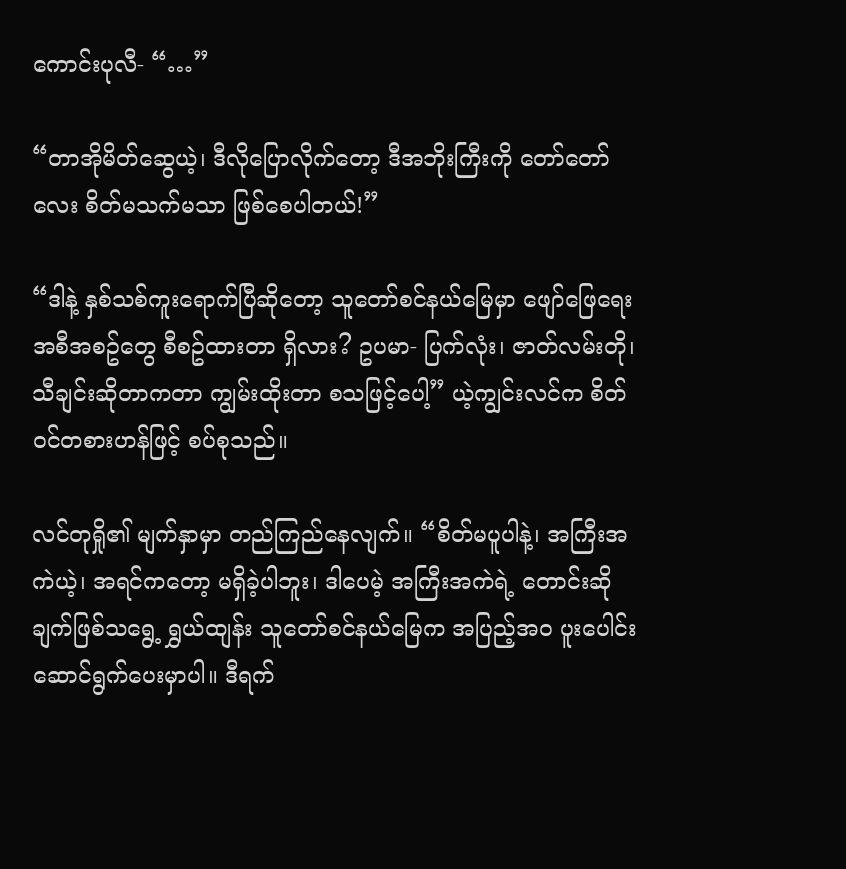ကောင်းပုလီ- “…”

“တာအိုမိတ်ဆွေယဲ့၊ ဒီလိုပြောလိုက်တော့ ဒီအဘိုးကြီးကို တော်တော်လေး စိတ်မသက်မသာ ဖြစ်စေပါတယ်!”

“ဒါနဲ့ နှစ်သစ်ကူးရောက်ပြီဆိုတော့ သူတော်စင်နယ်မြေမှာ ဖျော်ဖြေရေး အစီအစဥ်တွေ စီစဥ်ထားတာ ရှိလား? ဥပမာ- ပြက်လုံး၊ ဇာတ်လမ်းတို၊ သီချင်းဆိုတာကတာ ကျွမ်းထိုးတာ စသဖြင့်ပေါ့” ယဲ့ကျွင်းလင်က စိတ်ဝင်တစားဟန်ဖြင့် စပ်စုသည်။

လင်တုရှို၏ မျက်နှာမှာ တည်ကြည်နေလျက်။ “စိတ်မပူပါနဲ့၊ အကြီးအကဲယဲ့၊ အရင်ကတော့ မရှိခဲ့ပါဘူး၊ ဒါပေမဲ့ အကြီးအကဲရဲ့ တောင်းဆိုချက်ဖြစ်သရွေ့ ရွှယ်ထျန်း သူတော်စင်နယ်မြေက အပြည့်အဝ ပူးပေါင်းဆောင်ရွက်ပေးမှာပါ။ ဒီရက်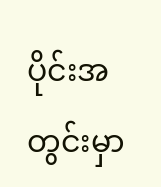ပိုင်းအတွင်းမှာ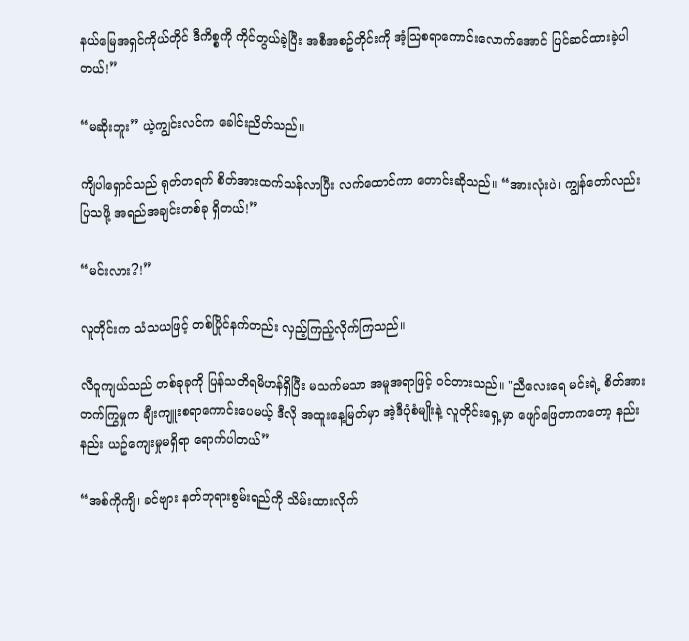နယ်မြေအရှင်ကိုယ်တိုင် ဒီကိစ္စကို ကိုင်တွယ်ခဲ့ပြီး အစီအစဥ်တိုင်းကို အံ့သြစရာကောင်းလောက်အောင် ပြင်ဆင်ထားခဲ့ပါတယ်!”

“မဆိုးဘူး” ယဲ့ကျွင်းလင်က ခေါင်းညိတ်သည်။

ကျိပါရှောင်သည် ရုတ်တရက် စိတ်အားထက်သန်လာပြီး လက်ထောင်ကာ တောင်းဆိုသည်။ “အားလုံးပဲ၊ ကျွန်တော်လည်း ပြသဖို့ အရည်အချင်းတစ်ခု ရှိတယ်!”

“မင်းလား?!”

လူတိုင်းက သံသယဖြင့် တစ်ပြိုင်နက်တည်း လှည့်ကြည့်လိုက်ကြသည်။

လီဝူကျယ်သည် တစ်ခုခုကို ပြန်သတိရမိဟန်ရှိပြီး မသက်မသာ အမူအရာဖြင့် ဝင်တားသည်။ "ညီလေးရေ မင်းရဲ့ စိတ်အားတက်ကြွမှုက ချီးကျူးစရာကောင်းပေမယ့် ဒီလို အထူးနေ့မြတ်မှာ အဲ့ဒီပုံစံမျိုးနဲ့ လူတိုင်းရှေ့မှာ ဖျော်ဖြေတာကတော့ နည်းနည်း ယဥ်ကျေးမှုမရှိရာ ရောက်ပါတယ်”

“အစ်ကိုကျိ၊ ခင်ဗျား နတ်ဘုရားစွမ်းရည်ကို သိမ်းထားလိုက်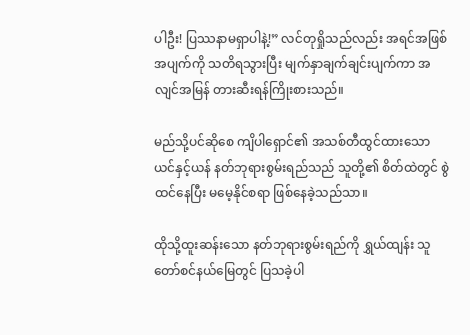ပါဦး! ပြဿနာမရှာပါနဲ့!” လင်တုရှိုသည်လည်း အရင်အဖြစ်အပျက်ကို သတိရသွားပြီး မျက်နှာချက်ချင်းပျက်ကာ အလျင်အမြန် တားဆီးရန်ကြိုးစားသည်။

မည်သို့ပင်ဆိုစေ ကျိပါရှောင်၏ အသစ်တီထွင်ထားသော ယင်နှင့်ယန် နတ်ဘုရားစွမ်းရည်သည် သူတို့၏ စိတ်ထဲတွင် စွဲထင်နေပြီး မမေ့နိုင်စရာ ဖြစ်နေခဲ့သည်သာ။

ထိုသို့ထူးဆန်းသော နတ်ဘုရားစွမ်းရည်ကို ရွှယ်ထျန်း သူတော်စင်နယ်မြေတွင် ပြသခဲ့ပါ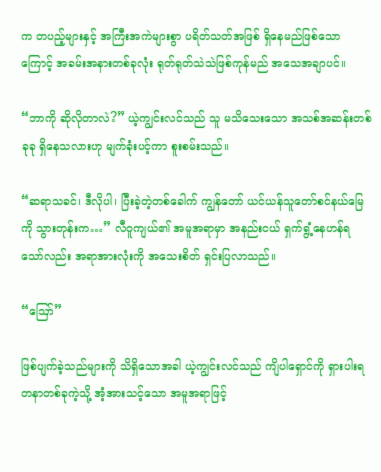က တပည့်များနှင့် အကြီးအကဲများစွာ ပရိတ်သတ်အဖြစ် ရှိနေမည်ဖြစ်သောကြောင့် အခမ်းအနားတစ်ခုလုံး ရုတ်ရုတ်သဲသဲဖြစ်ကုန်မည် အသေအချာပင်။

“ဘာကို ဆိုလိုတာလဲ?” ယဲ့ကျွင်းလင်သည် သူ မသိသေးသော အသစ်အဆန်းတစ်ခုခု ရှိနေသလားဟု မျက်ခုံးပင့်ကာ စူးစမ်းသည်။

“ဆရာသခင်၊ ဒီလိုပါ၊ ပြီးခဲ့တဲ့တစ်ခေါက် ကျွန်တော် ယင်ယန်သူတော်စင်နယ်မြေကို သွားတုန်းက…” လီဝူကျယ်၏ အမူအရာမှာ အနည်းငယ် ရှက်ရွံ့နေဟန်ရသော်လည်း အရာအားလုံးကို အသေးစိတ် ရှင်းပြလာသည်။

“ဪ”

ဖြစ်ပျက်ခဲ့သည်များကို သိရှိသောအခါ ယဲ့ကျွင်းလင်သည် ကျိပါရှောင်ကို ရှားပါးရတနာတစ်ခုကဲ့သို့ အံ့အားသင့်သော အမူအရာဖြင့်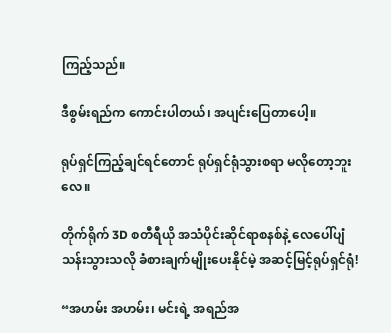ကြည့်သည်။

ဒီစွမ်းရည်က ကောင်းပါတယ်၊ အပျင်းပြေတာပေါ့။

ရုပ်ရှင်ကြည့်ချင်ရင်တောင် ရုပ်ရှင်ရုံသွားစရာ မလိုတော့ဘူးလေ။

တိုက်ရိုက် 3D စတီရီယို အသံပိုင်းဆိုင်ရာစနစ်နဲ့ လေပေါ်ပျံသန်းသွားသလို ခံစားချက်မျိုးပေးနိုင်မဲ့ အဆင့်မြင့်ရုပ်ရှင်ရုံ!

“အဟမ်း အဟမ်း၊ မင်းရဲ့ အရည်အ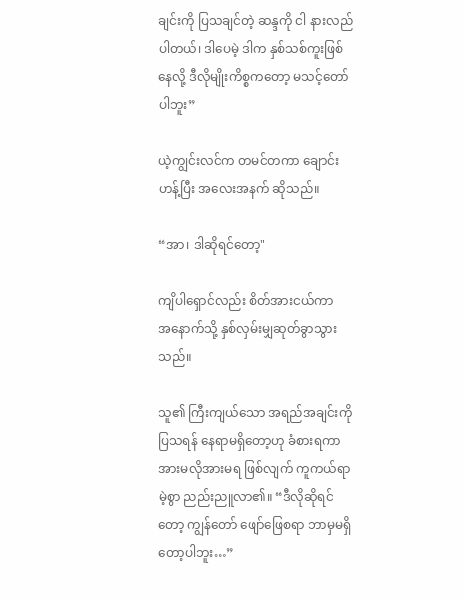ချင်းကို ပြသချင်တဲ့ ဆန္ဒကို ငါ နားလည်ပါတယ်၊ ဒါပေမဲ့ ဒါက နှစ်သစ်ကူးဖြစ်နေလို့ ဒီလိုမျိုးကိစ္စကတော့ မသင့်တော်ပါဘူး”

ယဲ့ကျွင်းလင်က တမင်တကာ ချောင်းဟန့်ပြီး အလေးအနက် ဆိုသည်။

“အာ၊ ဒါဆိုရင်တော့"

ကျိပါရှောင်လည်း စိတ်အားငယ်ကာ အ‌နောက်သို့ နှစ်လှမ်းမျှဆုတ်ခွာသွားသည်။

သူ၏ ကြီးကျယ်သော အရည်အချင်းကို ပြသရန် နေရာမရှိတော့ဟု ခံစားရကာ အားမလိုအားမရ ဖြစ်လျက် ကူကယ်ရာမဲ့စွာ ညည်းညူလာ၏။ “ဒီလိုဆိုရင်တော့ ကျွန်တော် ဖျော်ဖြေစရာ ဘာမှမရှိတော့ပါဘူး…”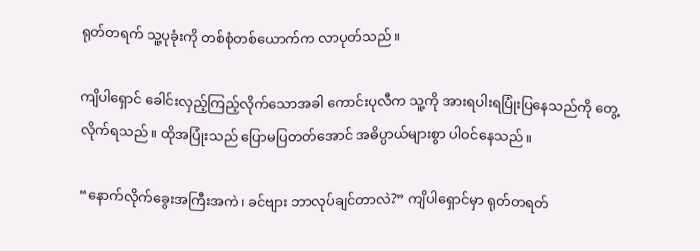ရုတ်တရက် သူ့ပုခုံးကို တစ်စုံတစ်ယောက်က လာပုတ်သည်။

ကျိပါရှောင် ခေါင်းလှည့်ကြည့်လိုက်သောအခါ ကောင်းပုလီက သူ့ကို အားရပါးရပြုံးပြနေသည်ကို တွေ့လိုက်ရသည်။ ထိုအပြုံးသည် ပြောမပြတတ်အောင် အဓိပ္ပာယ်များစွာ ပါဝင်နေသည်။

“နောက်လိုက်ခွေးအကြီးအကဲ၊ ခင်ဗျား ဘာလုပ်ချင်တာလဲ?” ကျိပါရှောင်မှာ ရုတ်တရတ်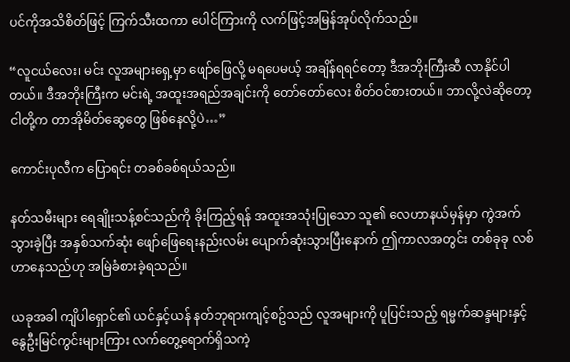ပင်ကိုအသိစိတ်ဖြင့် ကြက်သီးထကာ ပေါင်ကြားကို လက်ဖြင့်အမြန်အုပ်လိုက်သည်။

“လူငယ်လေး၊ မင်း လူအများရှေ့မှာ ဖျော်ဖြေလို့ မရပေမယ့် အချိန်ရရင်တော့ ဒီအဘိုးကြီးဆီ လာနိုင်ပါတယ်။ ဒီအဘိုးကြီးက မင်းရဲ့ အထူးအရည်အချင်းကို တော်တော်လေး စိတ်ဝင်စားတယ်။ ဘာလို့လဲဆိုတော့ ငါတို့က တာအိုမိတ်ဆွေတွေ ဖြစ်နေလို့ပဲ…”

ကောင်းပုလီက ပြောရင်း တခစ်ခစ်ရယ်သည်။

နတ်သမီးများ ရေချိုးသန့်စင်သည်ကို ခိုးကြည့်ရန် အထူးအသုံးပြုသော သူ၏ လေဟာနယ်မှန်မှာ ကွဲအက်သွားခဲ့ပြီး အနှစ်သက်ဆုံး ဖျော်ဖြေရေးနည်းလမ်း ပျောက်ဆုံးသွားပြီးနောက် ဤကာလအတွင်း တစ်ခုခု လစ်ဟာနေသည်ဟု အမြဲခံစားခဲ့ရသည်။

ယခုအခါ ကျိပါရှောင်၏ ယင်နှင့်ယန် နတ်ဘုရားကျင့်စဥ်သည် လူအများကို ပူပြင်းသည့် ရမ္မက်ဆန္ဒများနှင့် နွေဦးမြင်ကွင်းများကြား လက်တွေ့ရောက်ရှိသကဲ့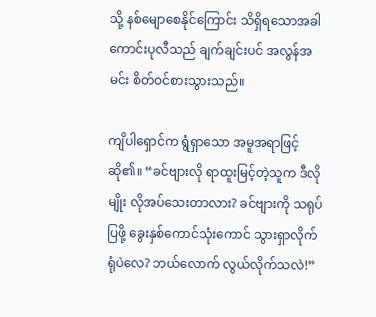သို့ နစ်မျောစေနိုင်ကြောင်း သိရှိရသောအခါ ကောင်းပုလီသည် ချက်ချင်းပင် အလွန်အမင်း စိတ်ဝင်စားသွားသည်။

ကျိပါရှောင်က ရွံရှာသော အမူအရာဖြင့် ဆို၏။ “ခင်ဗျားလို ရာထူးမြင့်တဲ့သူက ဒီလိုမျိုး လိုအပ်သေးတာလား? ခင်ဗျားကို သရုပ်ပြဖို့ ခွေးနှစ်ကောင်သုံးကောင် သွားရှာလိုက်ရုံပဲလေ? ဘယ်လောက် လွယ်လိုက်သလဲ!”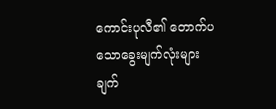ကောင်းပုလီ၏ တောက်ပသော‌ခွေးမျက်လုံးများ ချက်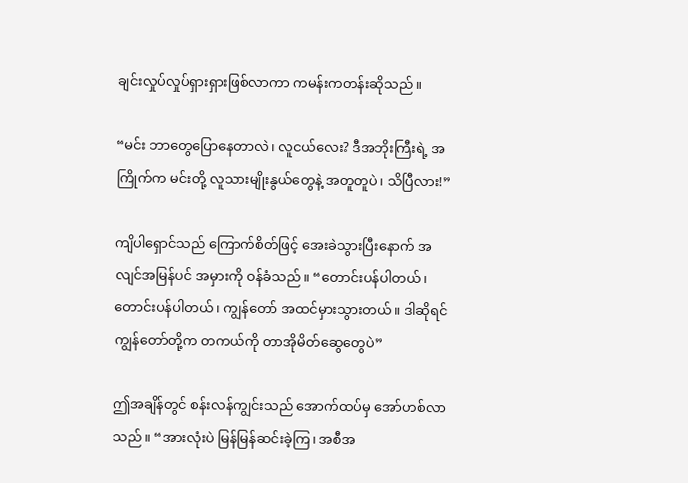ချင်းလှုပ်လှုပ်ရှားရှားဖြစ်လာကာ ကမန်းကတန်းဆိုသည်။

“မင်း ဘာတွေပြောနေတာလဲ၊ လူငယ်လေး? ဒီအဘိုးကြီးရဲ့ အကြိုက်က မင်းတို့ လူသားမျိုးနွယ်တွေနဲ့ အတူတူပဲ၊ သိပြီလား!”

ကျိပါရှောင်သည် ကြောက်စိတ်ဖြင့် အေးခဲသွားပြီးနောက် အလျင်အမြန်ပင် အမှားကို ဝန်ခံသည်။ “တောင်းပန်ပါတယ်၊ တောင်းပန်ပါတယ်၊ ကျွန်တော် အထင်မှားသွားတယ်။ ဒါဆိုရင် ကျွန်တော်တို့က တကယ်ကို တာအိုမိတ်ဆွေတွေပဲ”

ဤအချိန်တွင် စန်းလန်ကျွင်းသည် အောက်ထပ်မှ အော်ဟစ်လာသည်။ “အားလုံးပဲ မြန်မြန်ဆင်းခဲ့ကြ၊ အစီအ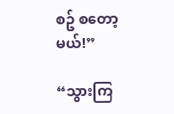စဥ် စတော့မယ်!”

“သွားကြ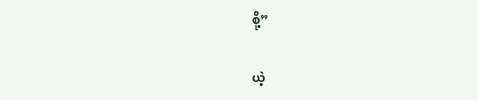စို့”

ယဲ့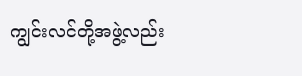ကျွင်းလင်တို့အဖွဲ့လည်း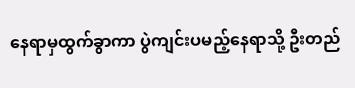နေရာမှထွက်ခွာကာ ပွဲကျင်းပမည့်နေရာသို့ ဦးတည်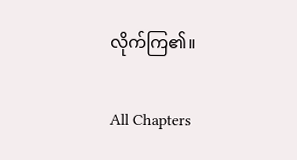လိုက်ကြ၏။

All Chapters